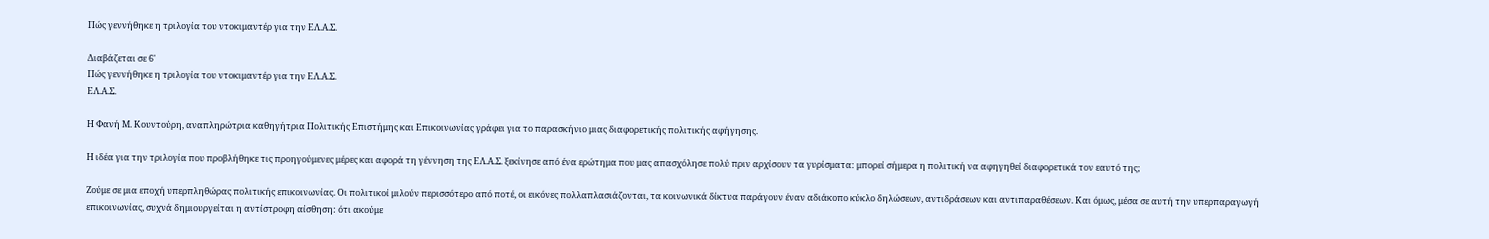Πώς γεννήθηκε η τριλογία του ντοκιμαντέρ για την ΕΛ.Α.Σ.

Διαβάζεται σε 6'
Πώς γεννήθηκε η τριλογία του ντοκιμαντέρ για την ΕΛ.Α.Σ.
ΕΛ.Α.Σ.

Η Φανή Μ. Κουντούρη, αναπληρώτρια καθηγήτρια Πολιτικής Επιστήμης και Επικοινωνίας γράφει για το παρασκήνιο μιας διαφορετικής πολιτικής αφήγησης.

Η ιδέα για την τριλογία που προβλήθηκε τις προηγούμενες μέρες και αφορά τη γέννηση της ΕΛ.Α.Σ. ξεκίνησε από ένα ερώτημα που μας απασχόλησε πολύ πριν αρχίσουν τα γυρίσματα: μπορεί σήμερα η πολιτική να αφηγηθεί διαφορετικά τον εαυτό της;

Ζούμε σε μια εποχή υπερπληθώρας πολιτικής επικοινωνίας. Οι πολιτικοί μιλούν περισσότερο από ποτέ, οι εικόνες πολλαπλασιάζονται, τα κοινωνικά δίκτυα παράγουν έναν αδιάκοπο κύκλο δηλώσεων, αντιδράσεων και αντιπαραθέσεων. Και όμως, μέσα σε αυτή την υπερπαραγωγή επικοινωνίας, συχνά δημιουργείται η αντίστροφη αίσθηση: ότι ακούμε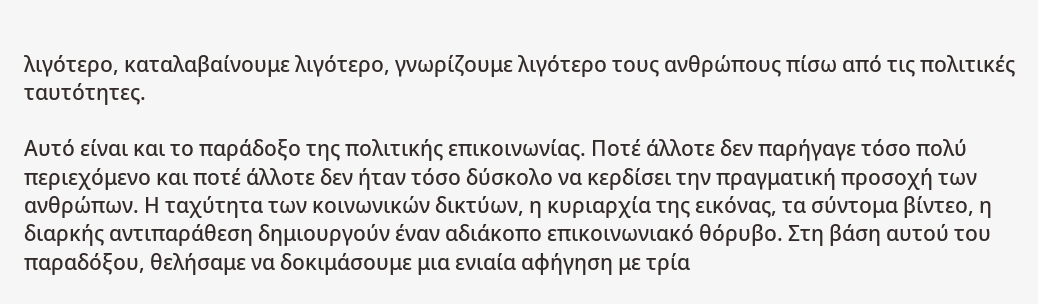λιγότερο, καταλαβαίνουμε λιγότερο, γνωρίζουμε λιγότερο τους ανθρώπους πίσω από τις πολιτικές ταυτότητες.

Aυτό είναι και το παράδοξο της πολιτικής επικοινωνίας. Ποτέ άλλοτε δεν παρήγαγε τόσο πολύ περιεχόμενο και ποτέ άλλοτε δεν ήταν τόσο δύσκολο να κερδίσει την πραγματική προσοχή των ανθρώπων. Η ταχύτητα των κοινωνικών δικτύων, η κυριαρχία της εικόνας, τα σύντομα βίντεο, η διαρκής αντιπαράθεση δημιουργούν έναν αδιάκοπο επικοινωνιακό θόρυβο. Στη βάση αυτού του παραδόξου, θελήσαμε να δοκιμάσουμε μια ενιαία αφήγηση με τρία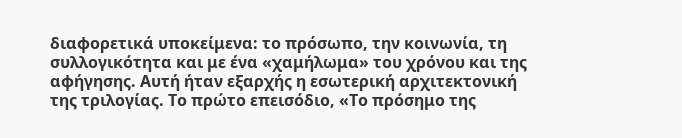διαφορετικά υποκείμενα: το πρόσωπο, την κοινωνία, τη συλλογικότητα και με ένα «χαμήλωμα» του χρόνου και της αφήγησης. Αυτή ήταν εξαρχής η εσωτερική αρχιτεκτονική της τριλογίας. Το πρώτο επεισόδιο, «Το πρόσημο της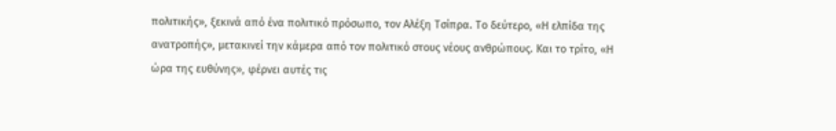πολιτικής», ξεκινά από ένα πολιτικό πρόσωπο, τον Αλέξη Τσίπρα. Το δεύτερο, «Η ελπίδα της ανατροπής», μετακινεί την κάμερα από τον πολιτικό στους νέους ανθρώπους. Και το τρίτο, «Η ώρα της ευθύνης», φέρνει αυτές τις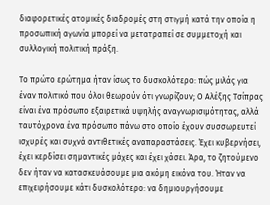διαφορετικές ατομικές διαδρομές στη στιγμή κατά την οποία η προσωπική αγωνία μπορεί να μετατραπεί σε συμμετοχή και συλλογική πολιτική πράξη.

Το πρώτο ερώτημα ήταν ίσως το δυσκολότερο: πώς μιλάς για έναν πολιτικό που όλοι θεωρούν ότι γνωρίζουν; Ο Αλέξης Τσίπρας είναι ένα πρόσωπο εξαιρετικά υψηλής αναγνωρισιμότητας, αλλά ταυτόχρονα ένα πρόσωπο πάνω στο οποίο έχουν συσσωρευτεί ισχυρές και συχνά αντιθετικές αναπαραστάσεις. Έχει κυβερνήσει, έχει κερδίσει σημαντικές μάχες και έχει χάσει. Άρα, το ζητούμενο δεν ήταν να κατασκευάσουμε μια ακόμη εικόνα του. Ήταν να επιχειρήσουμε κάτι δυσκολότερο: να δημιουργήσουμε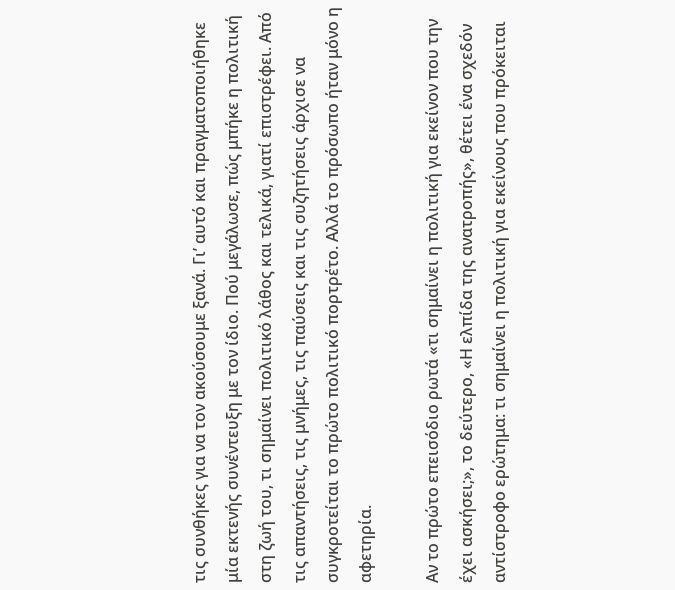τις συνθήκες για να τον ακούσουμε ξανά. Γι’ αυτό και πραγματοποιήθηκε μία εκτενής συνέντευξη με τον ίδιο. Πού μεγάλωσε, πώς μπήκε η πολιτική στη ζωή του, τι σημαίνει πολιτικό λάθος και τελικά, γιατί επιστρέφει. Από τις απαντήσεις, τις μνήμες, τις παύσεις και τις συζητήσεις άρχισε να συγκροτείται το πρώτο πολιτικό πορτρέτο. Αλλά το πρόσωπο ήταν μόνο η αφετηρία.

Αν το πρώτο επεισόδιο ρωτά «τι σημαίνει η πολιτική για εκείνον που την έχει ασκήσει;», το δεύτερο, «Η ελπίδα της ανατροπής», θέτει ένα σχεδόν αντίστροφο ερώτημα: τι σημαίνει η πολιτική για εκείνους που πρόκειται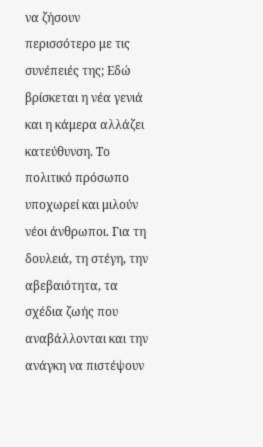να ζήσουν περισσότερο με τις συνέπειές της; Εδώ βρίσκεται η νέα γενιά και η κάμερα αλλάζει κατεύθυνση. Το πολιτικό πρόσωπο υποχωρεί και μιλούν νέοι άνθρωποι. Για τη δουλειά, τη στέγη, την αβεβαιότητα, τα σχέδια ζωής που αναβάλλονται και την ανάγκη να πιστέψουν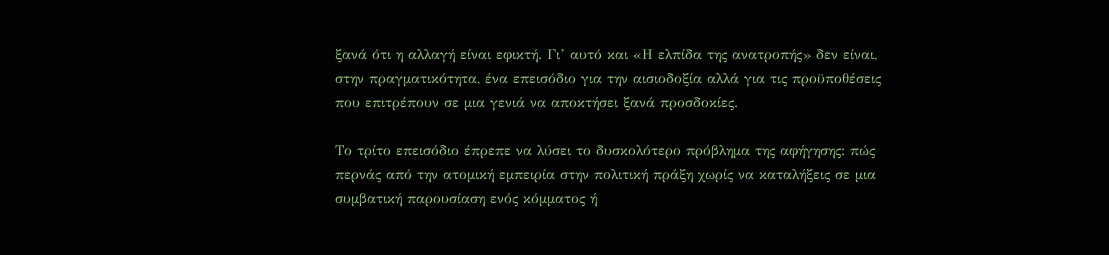ξανά ότι η αλλαγή είναι εφικτή. Γι’ αυτό και «Η ελπίδα της ανατροπής» δεν είναι, στην πραγματικότητα, ένα επεισόδιο για την αισιοδοξία αλλά για τις προϋποθέσεις που επιτρέπουν σε μια γενιά να αποκτήσει ξανά προσδοκίες.

Το τρίτο επεισόδιο έπρεπε να λύσει το δυσκολότερο πρόβλημα της αφήγησης: πώς περνάς από την ατομική εμπειρία στην πολιτική πράξη χωρίς να καταλήξεις σε μια συμβατική παρουσίαση ενός κόμματος ή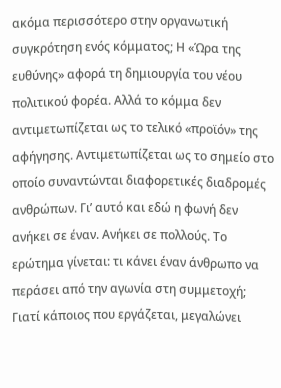ακόμα περισσότερο στην οργανωτική συγκρότηση ενός κόμματος; Η «Ώρα της ευθύνης» αφορά τη δημιουργία του νέου πολιτικού φορέα. Αλλά το κόμμα δεν αντιμετωπίζεται ως το τελικό «προϊόν» της αφήγησης. Αντιμετωπίζεται ως το σημείο στο οποίο συναντώνται διαφορετικές διαδρομές ανθρώπων. Γι’ αυτό και εδώ η φωνή δεν ανήκει σε έναν. Ανήκει σε πολλούς. Το ερώτημα γίνεται: τι κάνει έναν άνθρωπο να περάσει από την αγωνία στη συμμετοχή; Γιατί κάποιος που εργάζεται, μεγαλώνει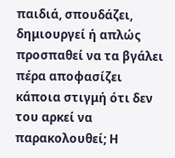παιδιά, σπουδάζει, δημιουργεί ή απλώς προσπαθεί να τα βγάλει πέρα αποφασίζει κάποια στιγμή ότι δεν του αρκεί να παρακολουθεί; Η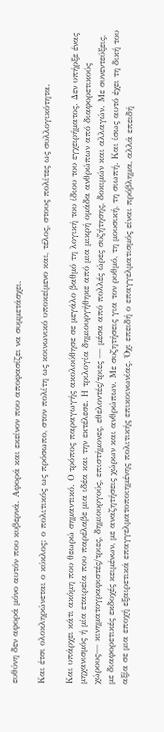ευθύνη δεν αφορά μόνο αυτόν που κυβερνά. Αφορά και εκείνον που αποφασίζει να συμμετάσχει.

Και έτσι ολοκληρώνεται ο κύκλος: ο πολιτικός ως πρόσωπο, στον πολίτη ως κοινωνικό υποκείμενο και, τέλος, στους πολίτες ως συλλογικότητα.

Και υπάρχει κάτι ακόμη που θεωρώ σημαντικό. Ο τρόπος παραγωγής ακολούθησε σε μεγάλο βαθμό τη λογική του ίδιου του εγχειρήματος. Δεν υπήρξε ένας μηχανισμός ή μία εταιρεία που παρέλαβε μια ιδέα και την εκτέλεσε. Η τριλογία δημιουργήθηκε από μια μικρή ομάδα ανθρώπων από διαφορετικούς χώρους— κινηματογραφιστές/τριες, δημιουργούς, επιστήμονες, εθελοντές/τριες — μέσα από πολλές ώρες συζήτησης, δοκιμών και αλλαγών. Με συνεντεύξεις, με διαφορετικές εκδοχές κειμένων, με αναζητήσεις χώρων και ανθρώπων. Με συζητήσεις για τον ρυθμό, τη μουσική, τη σιωπή. Και ίσως αυτό έχει τη δική του αξία σε μια εποχή εξαιρετικά επαγγελματοποιημένης πολιτικής επικοινωνίας. Όχι επειδή ο επαγγελματισμός είναι πρόβλημα, αλλά επειδή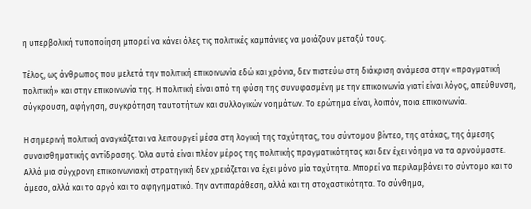η υπερβολική τυποποίηση μπορεί να κάνει όλες τις πολιτικές καμπάνιες να μοιάζουν μεταξύ τους.

Τέλος, ως άνθρωπος που μελετά την πολιτική επικοινωνία εδώ και χρόνια, δεν πιστεύω στη διάκριση ανάμεσα στην «πραγματική πολιτική» και στην επικοινωνία της. Η πολιτική είναι από τη φύση της συνυφασμένη με την επικοινωνία γιατί είναι λόγος, απεύθυνση, σύγκρουση, αφήγηση, συγκρότηση ταυτοτήτων και συλλογικών νοημάτων. Το ερώτημα είναι, λοιπόν, ποια επικοινωνία.

Η σημερινή πολιτική αναγκάζεται να λειτουργεί μέσα στη λογική της ταχύτητας, του σύντομου βίντεο, της ατάκας, της άμεσης συναισθηματικής αντίδρασης. Όλα αυτά είναι πλέον μέρος της πολιτικής πραγματικότητας και δεν έχει νόημα να τα αρνούμαστε. Αλλά μια σύγχρονη επικοινωνιακή στρατηγική δεν χρειάζεται να έχει μόνο μία ταχύτητα. Μπορεί να περιλαμβάνει το σύντομο και το άμεσο, αλλά και το αργό και το αφηγηματικό. Την αντιπαράθεση, αλλά και τη στοχαστικότητα. Το σύνθημα,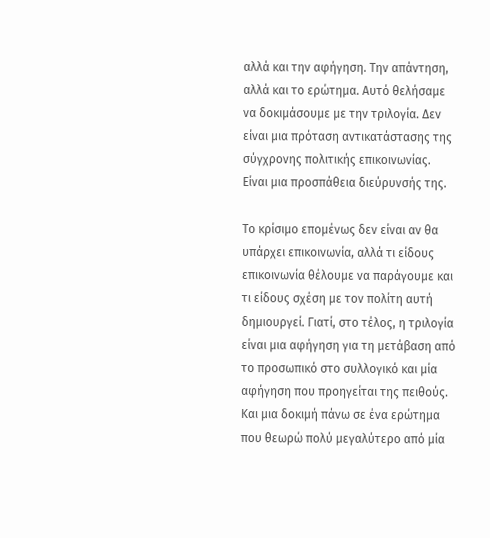αλλά και την αφήγηση. Την απάντηση, αλλά και το ερώτημα. Αυτό θελήσαμε να δοκιμάσουμε με την τριλογία. Δεν είναι μια πρόταση αντικατάστασης της σύγχρονης πολιτικής επικοινωνίας. Είναι μια προσπάθεια διεύρυνσής της.

Το κρίσιμο επομένως δεν είναι αν θα υπάρχει επικοινωνία, αλλά τι είδους επικοινωνία θέλουμε να παράγουμε και τι είδους σχέση με τον πολίτη αυτή δημιουργεί. Γιατί, στο τέλος, η τριλογία είναι μια αφήγηση για τη μετάβαση από το προσωπικό στο συλλογικό και μία αφήγηση που προηγείται της πειθούς. Και μια δοκιμή πάνω σε ένα ερώτημα που θεωρώ πολύ μεγαλύτερο από μία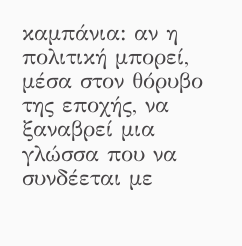καμπάνια: αν η πολιτική μπορεί, μέσα στον θόρυβο της εποχής, να ξαναβρεί μια γλώσσα που να συνδέεται με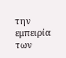την εμπειρία των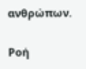ανθρώπων.

Ροή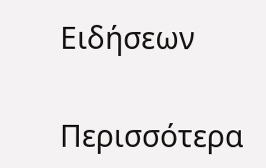Ειδήσεων

Περισσότερα